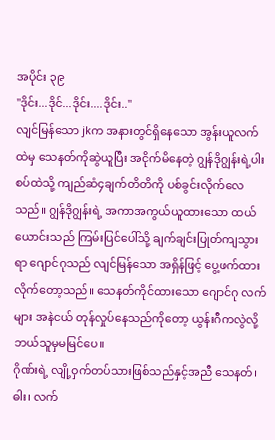အပိုင်း ၃၉
"ဒိုင်း...ဒိုင်...ဒိုင်း....ဒိုင်း.."
လျင်မြန်သော jkက အနားတွင်ရှိနေသော အွန်းယူလက်ထဲမှ သေနတ်ကိုဆွဲယူပြီး အငိုက်မိနေတဲ့ ဂျွန်ဒိုဂျွန်းရဲ့ပါးစပ်ထဲသို့ ကျည်ဆံ၄ချက်တိတိကို ပစ်ခွင်းလိုက်လေသည်။ ဂျွန်ဒိုဂျွန်းရဲ့ အကာအကွယ်ယူထားသော ထယ်ယောင်းသည် ကြမ်းပြင်ပေါ်သို့ ချက်ချင်းပြုတ်ကျသွားရာ ဂျောင်ဂုသည် လျင်မြန်သော အရှိန်ဖြင့် ပွေ့ဖက်ထားလိုက်တော့သည်။ သေနတ်ကိုင်ထားသော ဂျောင်ဂု လက်များ အနဲငယ် တုန်လှုပ်နေသည်ကိုတော့ ယွန်းဂီကလွဲလို့ ဘယ်သူမှမမြင်ပေ။
ဂိုဏ်းရဲ့ လျို့ဝှက်တပ်သားဖြစ်သည်နှင့်အညီ သေနတ်၊ဓါး၊ လက်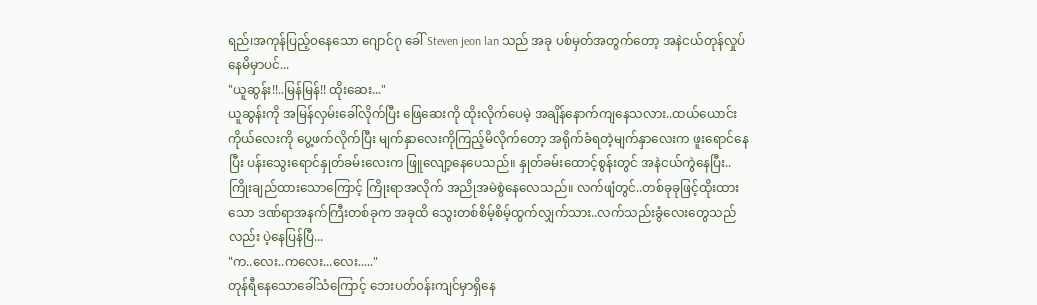ရည်၊အကုန်ပြည့်၀နေသော ဂျောင်ဂု ခေါ် Steven jeon lan သည် အခု ပစ်မှတ်အတွက်တော့ အနဲငယ်တုန်လှုပ်နေမိမှာပင်...
"ယူဆွန်း!!..မြန်မြန်!! ထိုးဆေး..."
ယူဆွန်းကို အမြန်လှမ်းခေါ်လိုက်ပြီး ဖြေဆေးကို ထိုးလိုက်ပေမဲ့ အချိန်နောက်ကျနေသလား..ထယ်ယောင်းကိုယ်လေးကို ပွေ့ဖက်လိုက်ပြီး မျက်နှာလေးကိုကြည့်မိလိုက်တော့ အရိုက်ခံရတဲ့မျက်နှာလေးက ဖူးရောင်နေပြီး ပန်းသွေးရောင်နှုတ်ခမ်းလေးက ဖြူလျော့နေပေသည်။ နှုတ်ခမ်းထောင့်စွန်းတွင် အနဲငယ်ကွဲနေပြီး..ကြိုးချည်ထားသောကြောင့် ကြိုးရာအလိုက် အညိုအမဲစွဲနေလေသည်။ လက်ဖျံတွင်..တစ်ခုခုဖြင့်ထိုးထားသော ဒဏ်ရာအနက်ကြီးတစ်ခုက အခုထိ သွေးတစ်စိမ့်စိမ့်ထွက်လျှက်သား..လက်သည်းခွံလေးတွေသည်လည်း ပဲ့နေပြန်ပြီ...
"က..လေး..ကလေး...လေး....."
တုန်ရီနေသောခေါ်သံကြောင့် ဘေးပတ်၀န်းကျင်မှာရှိနေ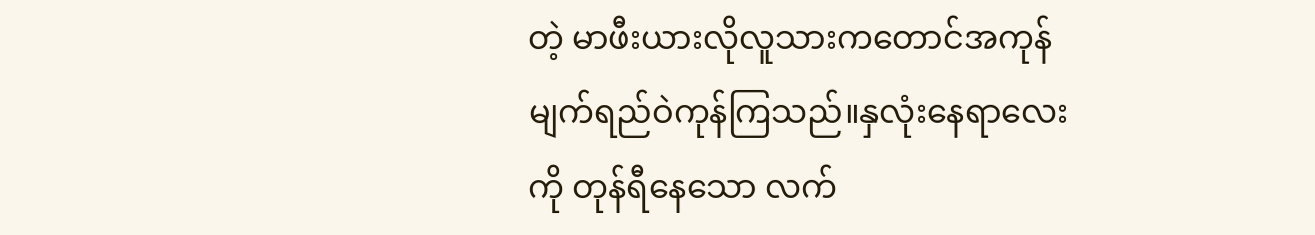တဲ့ မာဖီးယားလိုလူသားကတောင်အကုန်မျက်ရည်ဝဲကုန်ကြသည်။နှလုံးနေရာလေးကို တုန်ရီနေသော လက်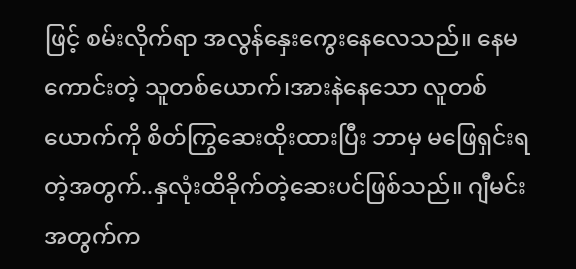ဖြင့် စမ်းလိုက်ရာ အလွန်နှေးကွေးနေလေသည်။ နေမကောင်းတဲ့ သူတစ်ယောက်၊အားနဲနေသော လူတစ်ယောက်ကို စိတ်ကြွဆေးထိုးထားပြီး ဘာမှ မဖြေရှင်းရတဲ့အတွက်..နှလုံးထိခိုက်တဲ့ဆေးပင်ဖြစ်သည်။ ဂျီမင်းအတွက်က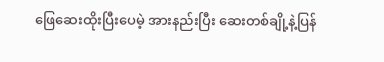ဖြေဆေးထိုးပြီးပေမဲ့ အားနည်းပြီး ဆေးတစ်ချို့နဲ့ပြန်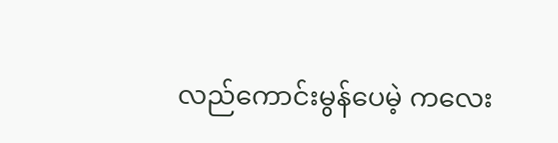လည်ကောင်းမွန်ပေမဲ့ ကလေး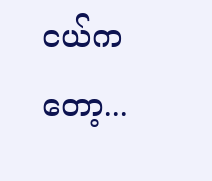ငယ်ကတော့...